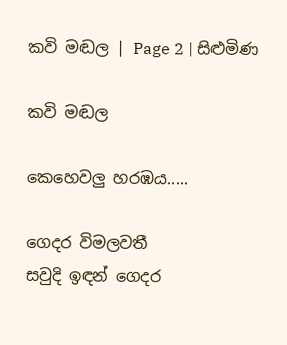කවි මඬල | Page 2 | සිළුමිණ

කවි මඬල

කෙහෙවලු හරඹය.....

ගෙදර විමලවතී
සවුදි ඉඳන් ගෙදර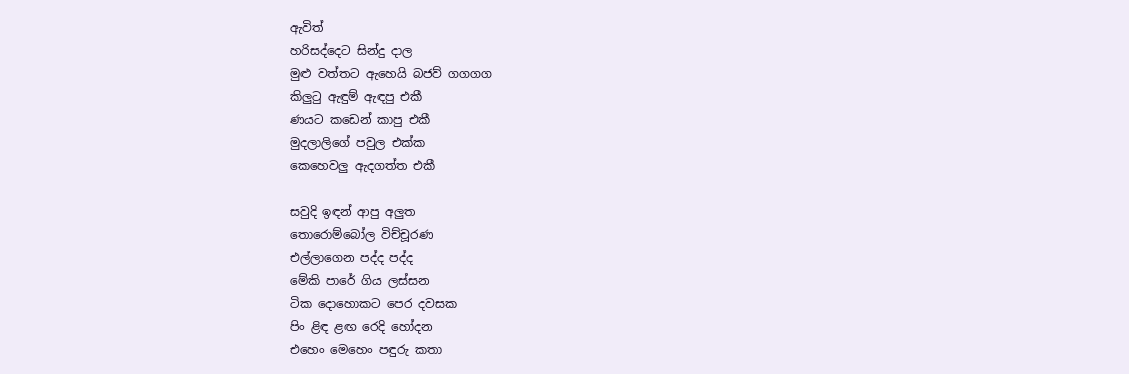ඇවිත්
හරිසද්දෙට සින්දු දාල
මුළු වත්තට ඇහෙයි බජව් ගගගග
කිලුටු ඇඳුම් ඇඳපු එකී
ණයට කඩෙන් කාපු එකී
මුදලාලිගේ පවුල එක්ක
කෙහෙවලු ඇදගත්ත එකී

සවුදි ඉඳන් ආපු අලුත
තොරොම්බෝල විච්චූරණ
එල්ලාගෙන පද්ද පද්ද
මේකි පාරේ ගිය ලස්සන
ටික දොහොකට පෙර දවසක
පිං ළිඳ ළඟ රෙදි හෝදන
එහෙං මෙහෙං පඳුරු කතා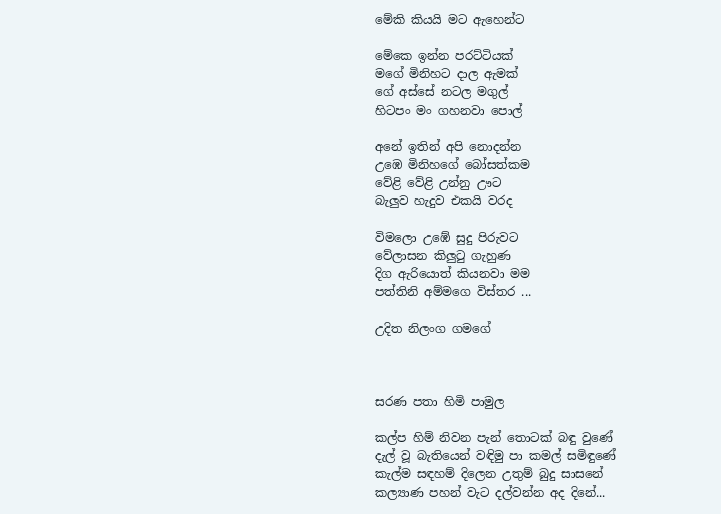මේකි කියයි මට ඇහෙන්ට

මේකෙ ඉන්න පරට්ටියක්
මගේ මිනිහට දාල ඇමක්
ගේ අස්සේ නටල මගුල්
හිටපං මං ගහනවා පොල්

අනේ ඉතින් අපි නොදන්න
උඹෙ මිනිහගේ බෝසත්කම
වේළි වේළි උන්නු ඌට
බැලුව හැදුව එකයි වරද

විමලො උඹේ සුදු පිරුවට
වේලාසන කිලුටු ගැහුණ
දිග ඇරියොත් කියනවා මම
පත්තිනි අම්මගෙ විස්තර ...

උදිත නිලංග ගමගේ



සරණ පතා හිමි පාමුල

කල්ප හිම් නිවන පැන් තොටක් බඳු වුණේ
දැල් වූ බැතියෙන් වඳිමු පා කමල් සමිඳුණේ
කැල්ම සඳහම් දිලෙන උතුම් බුදු සාසනේ
කල්‍යාණ පහන් වැට දල්වන්න අද දිනේ...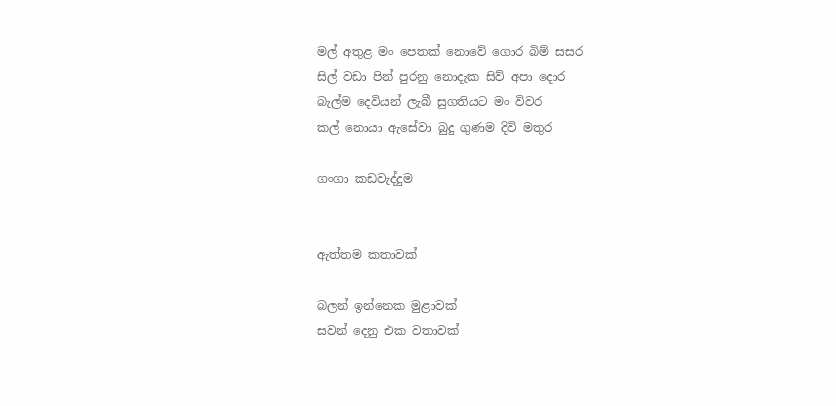මල් අතුළ මං පෙතක් නොවේ ගොර බිම් සසර
සිල් වඩා පින් පුරනු නොදැක සිව් අපා දොර
බැල්ම දෙවියන් ලැබී සුගතියට මං විවර
කල් නොයා ඇසේවා බුදු ගුණම දිවි මතුර

ගංගා කඩවැද්දුම


ඇත්තම කතාවක්

බලන් ඉන්නෙක මුළාවක්
සවන් දෙනු එක වතාවක්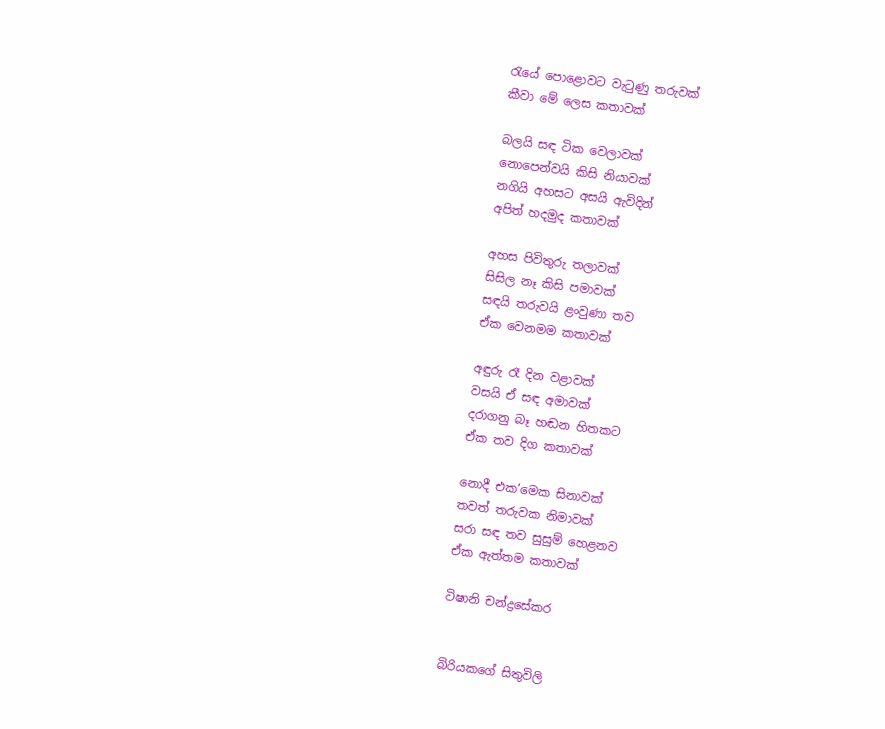රැයේ පොළොවට වැටුණු තරුවක්‍
කීවා මේ ලෙස කතාවක්

බලයි සඳ ටික වෙලාවක්
නොපෙන්වයි කිසි නියාවක්
නගියි අහසට අසයි ඇවිදින්
අපිත් හදමුද කතාවක්

අහස පිවිතුරු තලාවක්
සිසිල නෑ කිසි පමාවක්
සඳයි තරුවයි ළංවුණා තව
ඒක වෙනමම කතාවක්

අඳුරු රෑ දින වළාවක්
වසයි ඒ සඳ අමාවක්
දරාගනු බෑ හඬන හිතකට
ඒක තව දිග කතාවක්

නොදී එක’මෙක සිනාවක්
තවත් තරුවක නිමාවක්
සරා සඳ තව සුසුම් හෙළනව
ඒක ඇත්තම කතාවක්

ටිෂානි චන්ද්‍රසේකර


බිරියකගේ සිතුවිලි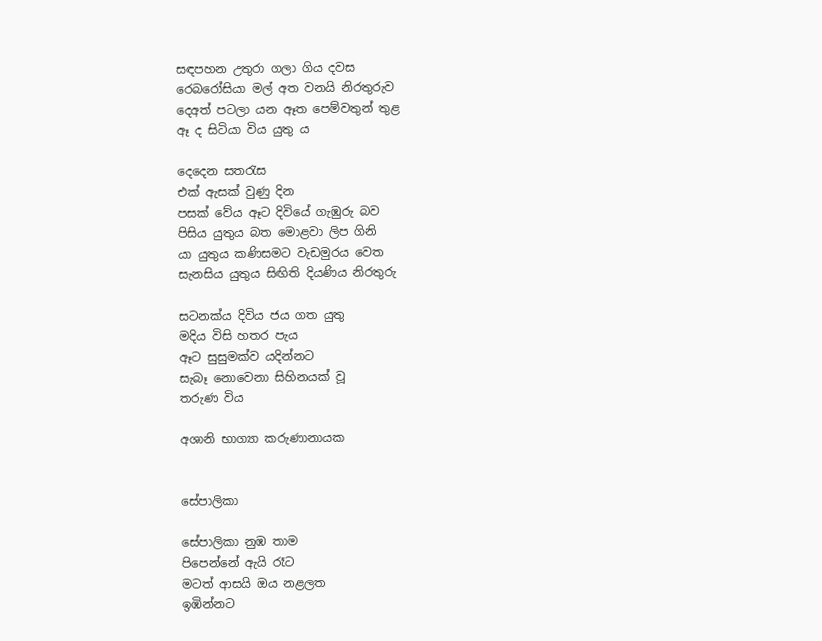සඳපහන උතුරා ගලා ගිය දවස
රෙබරෝසියා මල් අත වනයි නිරතුරුව
දෙඅත් පටලා යන ඈත පෙම්වතුන් තුළ
ඈ ද සිටියා විය යුතු ය

දෙදෙන සතරැස
එක් ඇසක් වුණු දින
පසක් වේය ඈට දිවියේ ගැඹුරු බව
පිසිය යුතුය බත මොළවා ලිප ගිනි
යා යුතුය කණිසමට වැඩමුරය වෙත‍
සැනසිය යුතුය සිඟිති දියණිය නිරතුරු

සටනක්ය දිවිය ජය ගත යුතු
මදිය විසි හතර පැය
ඈට සුසුමක්ව යදින්නට
සැබ‍ෑ නොවෙනා සිහිනයක් වූ
තරුණ විය

අශානි භාග්‍යා කරුණානායක


සේපාලිකා

සේපාලිකා නුඹ තාම
පිපෙන්නේ ඇයි රෑට
මටත් ආසයි ඔය නළලත
ඉඹින්නට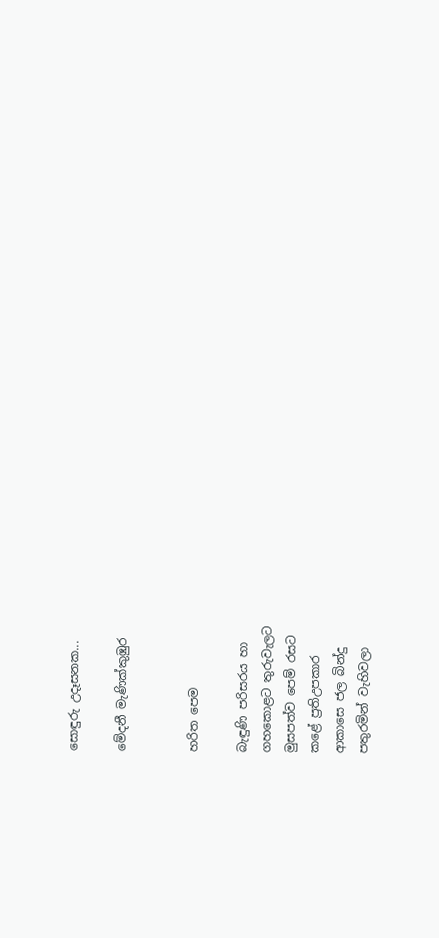සොඳුරු උදෑසනක...

මේදනී මැණික්කුඹුර


හරිත පෙම

බැඳුණි පරිසරය හා
ගහකොළට තුරුවැලට
මුසපත්ව පෙම් රසට
කළේ ප්‍රතිඋපකාර
ආකාසෙ ජල බින්දු
පතුරමින් වැහිවලා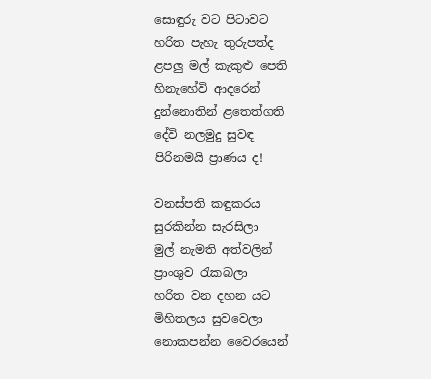සොඳුරු වට පිටාවට
හරිත පැහැ තුරුපත්ද
ළපලු මල් කැකුළු පෙති
හිනැහේවි ආදරෙන්
දුන්නොතින් ළතෙත්ගති
දේවි නලමුදු සුවඳ
පිරිනමයි ප්‍රාණය ද!

වනස්පති කඳුකරය
සුරකින්න සැරසිලා
මුල් නැමති අත්වලින්
ප්‍රාංශුව රැකබලා
හරිත වන දහන යට
මිහිතලය සුවවෙලා
නොකපන්න වෛරයෙන්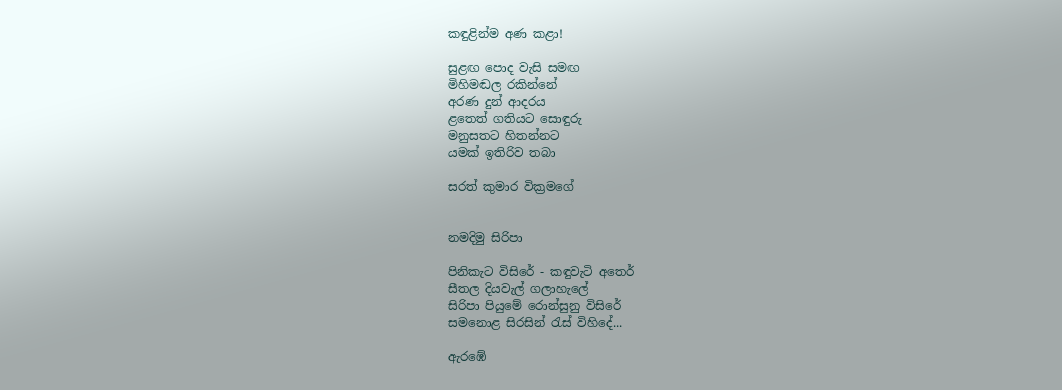කඳුළින්ම අණ කළා!

සුළඟ පොද වැසි සමඟ
මිහිමඬල රකින්නේ
අරණ දුන් ආදරය‍
ළතෙත් ගතියට සොඳුරු
මනුසතට හිතන්නට
යමක් ඉතිරිව තබා

සරත් කුමාර වික්‍රමගේ


නමදිමු සිරිපා

පිනිකැට විසිරේ - කඳුවැටි අත‍ෙර්
සීතල දියවැල් ගලාහැලේ
සිරිපා පියුමේ රොන්සුනු විසිරේ
සමනොළ සිරසින් රැස් විහිදේ...

ඇරඹේ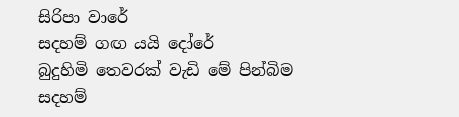සිරිපා වාරේ
සදහම් ගඟ යයි දෝරේ
බුදුහිමි තෙවරක් වැඩි මේ පින්බිම
සදහම්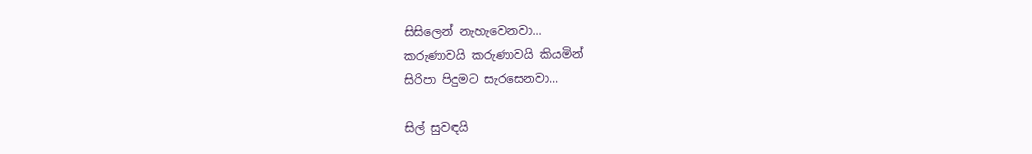සිසිලෙන් නැහැවෙනවා...
කරුණාවයි කරුණාවයි කියමින්
සිරිපා පිදුමට සැ‍රසෙනවා...

සිල් සුවඳයි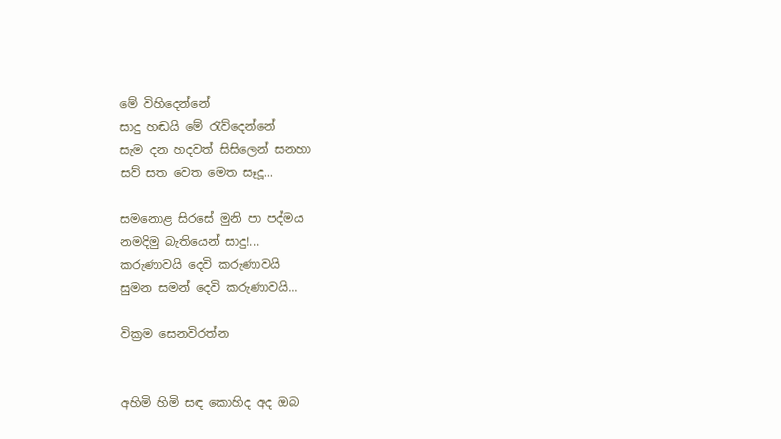මේ විහිදෙන්නේ
සාදු හඬයි මේ රැව්දෙන්නේ
සැම දන හදවත් සිසිලෙන් සනහා
සව් සත වෙත මෙත සෑදූ...

සමනොළ සිරසේ මුනි පා පද්මය
නමදිමු බැතියෙන් සාදු!...
කරුණාවයි දෙවි කරුණාවයි
සුමන සමන් දෙවි කරුණාවයි...

වික්‍රම සෙනවිරත්න


අහිමි හිමි සඳ කොහිද අද ඔබ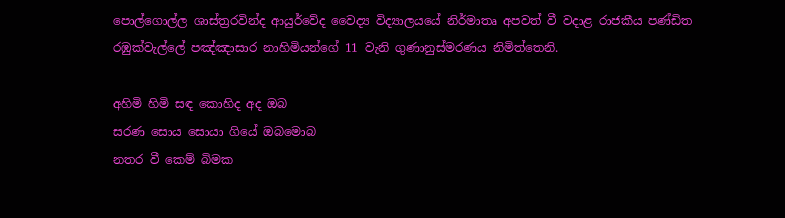පොල්ගොල්ල ශාස්ත්‍රරවින්ද ආයුර්වේද වෛද්‍ය විද්‍යාලයයේ නිර්මාතෘ අපවත් වී වදාළ රාජකීය පණ්ඩිත රඹුක්වැල්ලේ පඤ්ඤාසාර නාහිමියන්ගේ 11 වැනි ගුණානුස්මරණය නිමිත්තෙනි.

අහිමි හිමි සඳ කොහිද අද ඔබ
සරණ සොය සොයා ගියේ ඔබමොබ
නතර වී කෙම් බිමක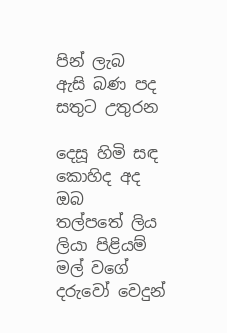පින් ලැබ
ඇසි බණ පද සතුට උතුරන

දෙසූ හිමි සඳ කොහිද අද ඔබ
තල්පතේ ලිය ලියා පිළියම්
මල් වගේ දරුවෝ වෙදුන්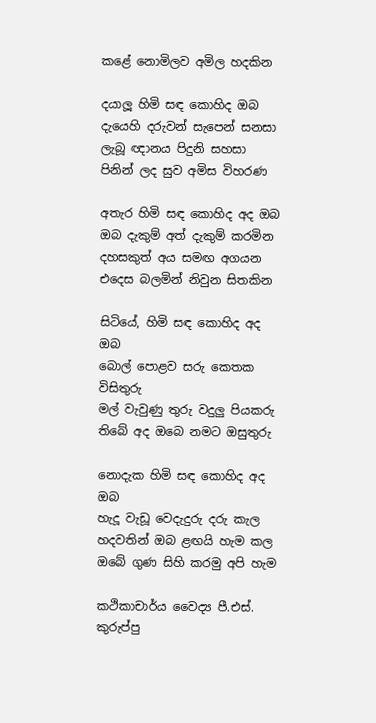කළේ ‍නොමිලව අමිල හදකින

දයාලූ හිමි සඳ කොහිද ඔබ
දැයෙහි දරුවන් සැපෙන් සනසා
ලැබූ ඥානය පිදුනි සහසා
පිනින් ලද සුව අමිස විහරණ

අතැර හිමි සඳ කොහිද අද ඔබ
ඔබ දැකුම් අත් දැකුම් කරමින
දහසකුත් අය සමඟ අගයන
එදෙස බලමින් නිවුන සිතකින

සිටියේ, හිමි සඳ කොහිද අද ඔබ
බොල් ‍පොළව සරු කෙතක විසිතුරු
මල් වැවුණු තුරු වදුලු පියකරු
තිබේ අද ඔබෙ නමට ඔසුතුරු

නොදැක හිමි සඳ කොහිද අද ඔබ
හැදූ වැඩූ වෙදැදුරු දරු කැල
හදවතින් ඔබ ළඟයි හැම කල
ඔබේ ගුණ සිහි කරමු අපි හැම

කථිකාචාර්ය වෛද්‍ය පී.එස්. කුරුප්පු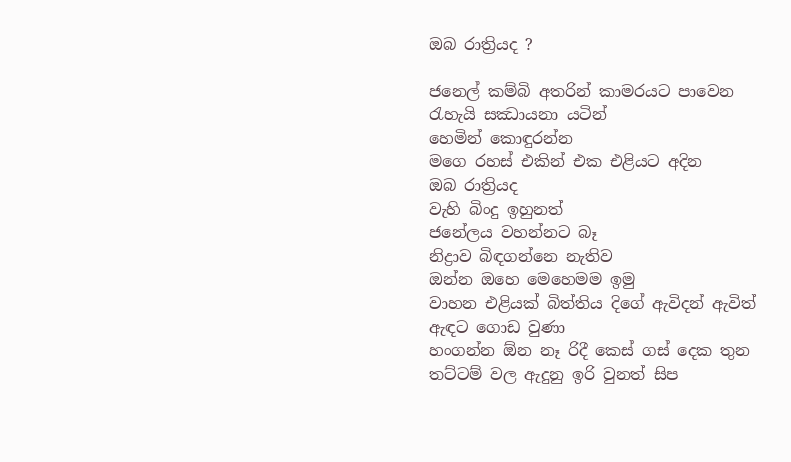ඔබ රාත්‍රියද ?

ජනෙල් කම්බි අතරින් කාමරයට පාවෙන
රැහැයි සඣායනා යටින්
හෙමින් කොඳුරන්න
මගෙ රහස් එකින් එක එළියට අදින
ඔබ රාත්‍රියද
වැහි බිංදු ඉහුනත්
ජනේලය වහන්නට බෑ
නිද්‍රාව බිඳගන්නෙ නැතිව
ඔන්න ඔහෙ මෙහෙමම ඉමු
වාහන එළියක් බිත්තිය දිගේ ඇවිදන් ඇවිත්
ඇඳට ගොඩ වුණා
හංගන්න ඕන නෑ රිදී කෙස් ගස් දෙක තුන
තට්ටම් වල ඇදුනු ඉරි වුනත් සිප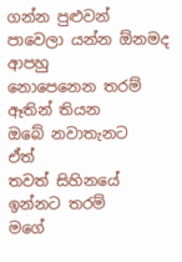ගන්න පුළුවන්
පාවෙලා යන්න ඕනමද ආපහු
නොපෙනෙන තරම් ඈතින් තියන
ඔබේ නවාතැනට
ඒත්
තවත් සිහිනයේ ඉන්නට තරම්
මගේ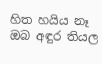හිත හයිය නෑ
ඔබ අඳුර තියල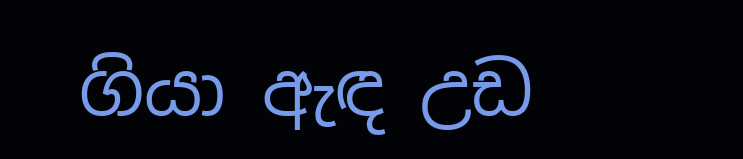ගියා ඇඳ උඩ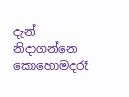දැන් නිදාගන්නෙ කොහොමදරෑ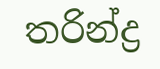තරින්ද්‍ර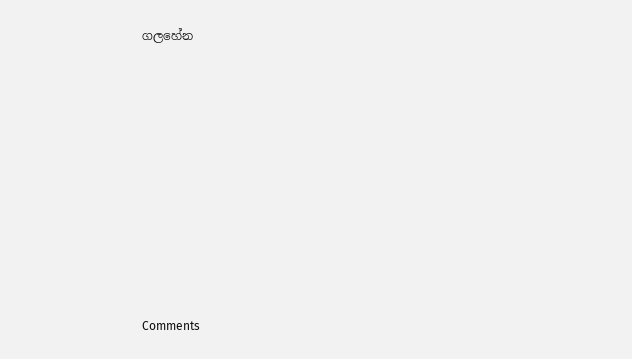ගලහේන











Comments